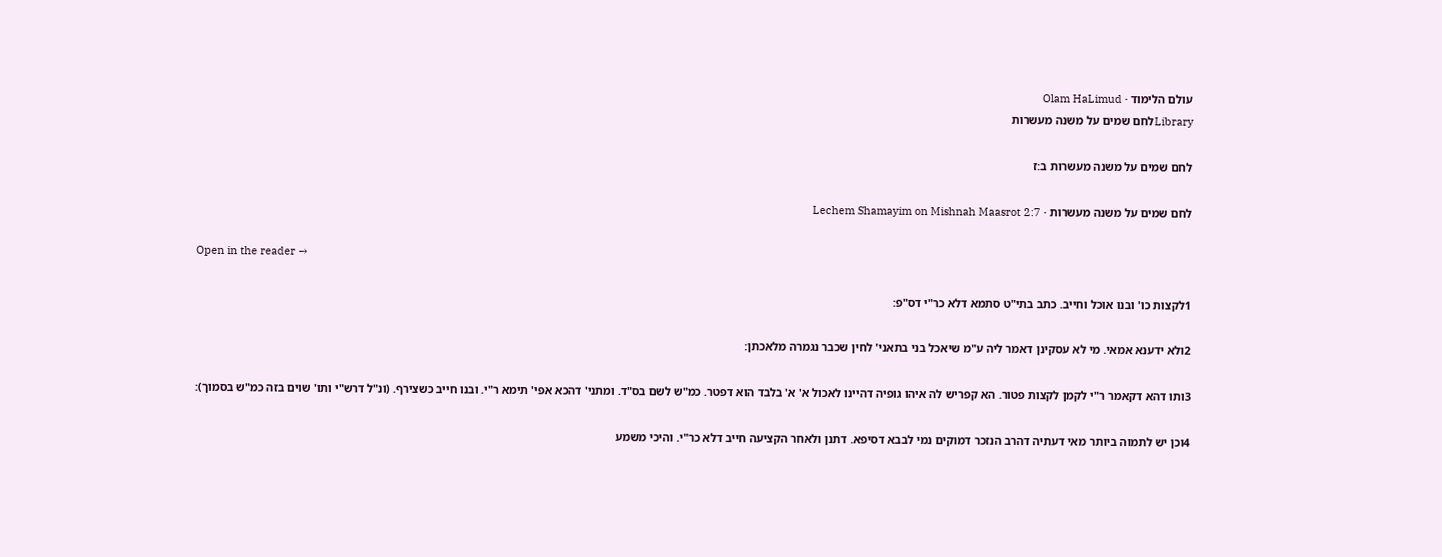עולם הלימוד · Olam HaLimud
Libraryלחם שמים על משנה מעשרות

לחם שמים על משנה מעשרות ב:ז

לחם שמים על משנה מעשרות · Lechem Shamayim on Mishnah Maasrot 2:7

Open in the reader →

1לקצות כו' ובנו אוכל וחייב. כתב בתי"ט סתמא דלא כר"י דס"פ:

2ולא ידענא אמאי. מי לא עסקינן דאמר ליה ע"מ שיאכל בני בתאני' לחין שכבר נגמרה מלאכתן:

3ותו דהא דקאמר ר"י לקמן לקצות פטור. הא קפריש לה איהו גופיה דהיינו לאכול א' א' בלבד הוא דפטר. כמ"ש לשם בס"ד. ומתני' דהכא אפי' תימא ר"י. ובנו חייב כשצירף. (ונ"ל דרש"י ותו' שוים בזה כמ"ש בסמוך):

4וכן יש לתמוה ביותר מאי דעתיה דהרב הנזכר דמוקים נמי לבבא דסיפא. דתנן ולאחר הקציעה חייב דלא כר"י. והיכי משמע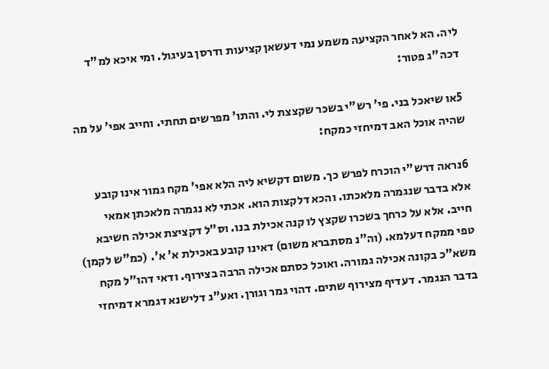ליה. הא לאחר הקציעה משמע נמי דעשאן קציעות ודרסן בעיגול. ומי איכא למ"ד דכה"ג פטור:

5או שיאכל בני. פי' רש"י בשכר שקצצת לי. והתו' מפרשים תחתי. וחייב אפי' על מה שהיה אוכל האב דמיחזי כמקח:

6נראה דרש"י הוכרח לפרש כך. משום דקשיא ליה הלא אפי' מקח גמור אינו קובע אלא בדבר שנגמרה מלאכתו. והכא דלקצות הוא. אכתי לא נגמרה מלאכתן אמאי חייב. אלא על כרחך בשכרו שקצץ לו קנה אכילת בנו. וס"ל דקציצת אכילה חשיבא טפי ממקח דעלמא. (וה"נ מסתברא משום) דאינו קובע באכילת א' א'. (כמ"ש לקמן) משא"כ בקונה אכילה גמורה. ואוכל כסתם אכילה הרבה בצירוף. ודאי דהו"ל מקח בדבר הנגמר. דעדיף מצירוף שתים. דהוי גמר וגורן. ואע"ג דלישנא דגמרא דמיחזי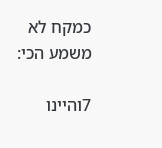כמקח לא משמע הכי:

7והיינו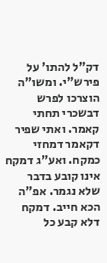דק"ל להתו' על פירש"י. ומשו"ה הוצרכו לפרש דבשכרי תחתי קאמר. ואתי שפיר דקאמר דמחזי כמקח. ואע"ג דמקח אינו קובע בדבר שלא נגמר. אפ"ה הכא חייב. דמקח דלא קבע כל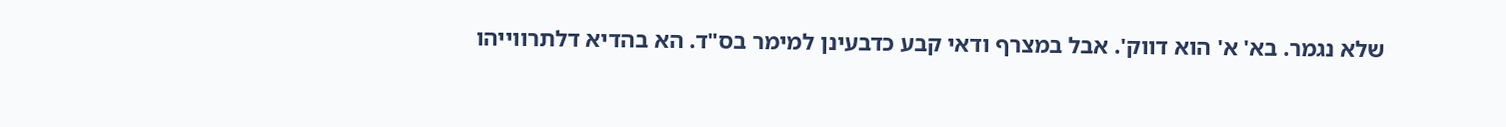שלא נגמר. בא' א' הוא דווק'. אבל במצרף ודאי קבע כדבעינן למימר בס"ד. הא בהדיא דלתרווייהו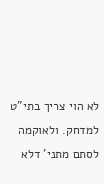לא הוי צריך בתי"ט למדחק. ולאוקמה לסתם מתני' דלא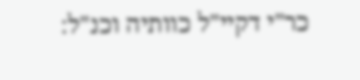כר"י דקיי"ל כוותיה וכנ"ל: